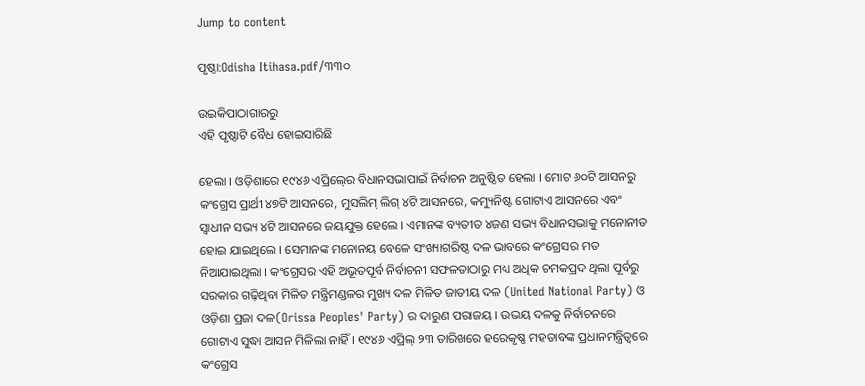Jump to content

ପୃଷ୍ଠା:Odisha Itihasa.pdf/୩୩୦

ଉଇକିପାଠାଗାର‌ରୁ
ଏହି ପୃଷ୍ଠାଟି ବୈଧ ହୋଇସାରିଛି

ହେଲା । ଓଡ଼ିଶାରେ ୧୯୪୬ ଏପ୍ରିଲ୍‍ରେ ବିଧାନସଭାପାଇଁ ନିର୍ବାଚନ ଅନୁଷ୍ଠିତ ହେଲା । ମୋଟ ୬୦ଟି ଆସନରୁ କଂଗ୍ରେସ ପ୍ରାର୍ଥୀ ୪୭ଟି ଆସନରେ, ମୁସଲିମ୍‍ ଲିଗ୍‍ ୪ଟି ଆସନରେ, କମ୍ୟୁନିଷ୍ଟ ଗୋଟାଏ ଆସନରେ ଏବଂ ସ୍ୱାଧୀନ ସଭ୍ୟ ୪ଟି ଆସନରେ ଜୟଯୁକ୍ତ ହେଲେ । ଏମାନଙ୍କ ବ୍ୟତୀତ ୪ଜଣ ସଭ୍ୟ ବିଧାନସଭାକୁ ମନୋନୀତ ହୋଇ ଯାଇଥିଲେ । ସେମାନଙ୍କ ମନୋନୟ ବେଳେ ସଂଖ୍ୟାଗରିଷ୍ଠ ଦଳ ଭାବରେ କଂଗ୍ରେସର ମତ ନିଆଯାଇଥିଲା । କଂଗ୍ରେସର ଏହି ଅଭୂତପୂର୍ବ ନିର୍ବାଚନୀ ସଫଳତାଠାରୁ ମଧ୍ୟ ଅଧିକ ଚମକପ୍ରଦ ଥିଲା ପୂର୍ବରୁ ସରକାର ଗଢ଼ିଥିବା ମିଳିତ ମନ୍ତ୍ରିମଣ୍ଡଳର ମୁଖ୍ୟ ଦଳ ମିଳିତ ଜାତୀୟ ଦଳ (United National Party) ଓ ଓଡ଼ିଶା ପ୍ରଜା ଦଳ(Orissa Peoples' Party) ର ଦାରୁଣ ପରାଜୟ । ଉଭୟ ଦଳକୁ ନିର୍ବାଚନରେ ଗୋଟାଏ ସୁଦ୍ଧା ଆସନ ମିଳିଲା ନାହିଁ । ୧୯୪୬ ଏପ୍ରିଲ୍‍ ୨୩ ତାରିଖରେ ହରେକୃଷ୍ଣ ମହତାବଙ୍କ ପ୍ରଧାନମନ୍ତ୍ରିତ୍ୱରେ କଂଗ୍ରେସ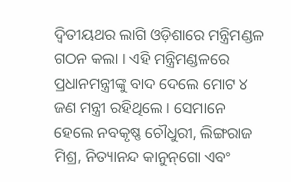ଦ୍ୱିତୀୟଥର ଲାଗି ଓଡ଼ିଶାରେ ମନ୍ତ୍ରିମଣ୍ଡଳ ଗଠନ କଲା । ଏହି ମନ୍ତ୍ରିମଣ୍ଡଳରେ ପ୍ରଧାନମନ୍ତ୍ରୀଙ୍କୁ ବାଦ ଦେଲେ ମୋଟ ୪ ଜଣ ମନ୍ତ୍ରୀ ରହିଥିଲେ । ସେମାନେ ହେଲେ ନବକୃଷ୍ଣ ଚୌଧୁରୀ, ଲିଙ୍ଗରାଜ ମିଶ୍ର, ନିତ୍ୟାନନ୍ଦ କାନୁନ୍‌ଗୋ ଏବଂ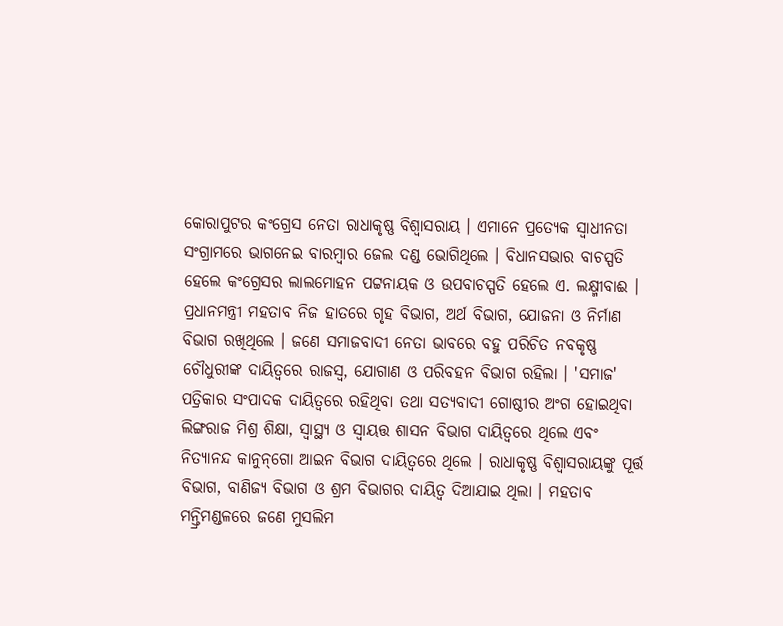କୋରାପୁଟର କଂଗ୍ରେସ ନେତା ରାଧାକୃଷ୍ଣ ବିଶ୍ୱାସରାୟ । ଏମାନେ ପ୍ରତ୍ୟେକ ସ୍ୱାଧୀନତା ସଂଗ୍ରାମରେ ଭାଗନେଇ ବାରମ୍ବାର ଜେଲ ଦଣ୍ଡ ଭୋଗିଥିଲେ । ବିଧାନସଭାର ବାଚସ୍ପତି ହେଲେ କଂଗ୍ରେସର ଲାଲମୋହନ ପଟ୍ଟନାୟକ ଓ ଉପବାଚସ୍ପତି ହେଲେ ଏ. ଲକ୍ଷ୍ମୀବାଈ । ପ୍ରଧାନମନ୍ତ୍ରୀ ମହତାବ ନିଜ ହାତରେ ଗୃହ ବିଭାଗ, ଅର୍ଥ ବିଭାଗ, ଯୋଜନା ଓ ନିର୍ମାଣ ବିଭାଗ ରଖିଥିଲେ । ଜଣେ ସମାଜବାଦୀ ନେତା ଭାବରେ ବହୁ ପରିଚିତ ନବକୃଷ୍ଣ ଚୌଧୁରୀଙ୍କ ଦାୟିତ୍ୱରେ ରାଜସ୍ୱ, ଯୋଗାଣ ଓ ପରିବହନ ବିଭାଗ ରହିଲା । 'ସମାଜ' ପତ୍ରିକାର ସଂପାଦକ ଦାୟିତ୍ୱରେ ରହିଥିବା ତଥା ସତ୍ୟବାଦୀ ଗୋଷ୍ଠୀର ଅଂଗ ହୋଇଥିବା ଲିଙ୍ଗରାଜ ମିଶ୍ର ଶିକ୍ଷା, ସ୍ୱାସ୍ଥ୍ୟ ଓ ସ୍ୱାୟତ୍ତ ଶାସନ ବିଭାଗ ଦାୟିତ୍ୱରେ ଥିଲେ ଏବଂ ନିତ୍ୟାନନ୍ଦ କାନୁନ୍‌ଗୋ ଆଇନ ବିଭାଗ ଦାୟିତ୍ୱରେ ଥିଲେ । ରାଧାକୃଷ୍ଣ ବିଶ୍ୱାସରାୟଙ୍କୁ ପୂର୍ତ୍ତ ବିଭାଗ, ବାଣିଜ୍ୟ ବିଭାଗ ଓ ଶ୍ରମ ବିଭାଗର ଦାୟିତ୍ୱ ଦିଆଯାଇ ଥିଲା । ମହତାବ ମନ୍ତ୍ରିମଣ୍ଡଳରେ ଜଣେ ମୁସଲିମ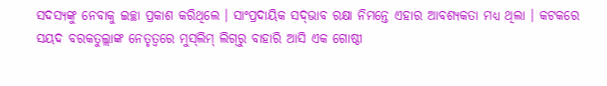ସଦସ୍ୟଙ୍କୁ ନେବାକୁ ଇଚ୍ଛା ପ୍ରକାଶ କରିଥିଲେ । ସାଂପ୍ରଦାୟିକ ସଦ୍‍ଭାବ ରକ୍ଷା ନିମନ୍ତେ ଏହାର ଆବଶ୍ୟକତା ମଧ୍ୟ ଥିଲା । କଟକରେ ସୟଦ ବରକତୁଲ୍ଲାଙ୍କ ନେତୃତ୍ୱରେ ମୁସ୍‍ଲିମ୍‍ ଲିଗ୍‍ରୁ ବାହାରି ଆସି ଏକ ଗୋଷ୍ଠୀ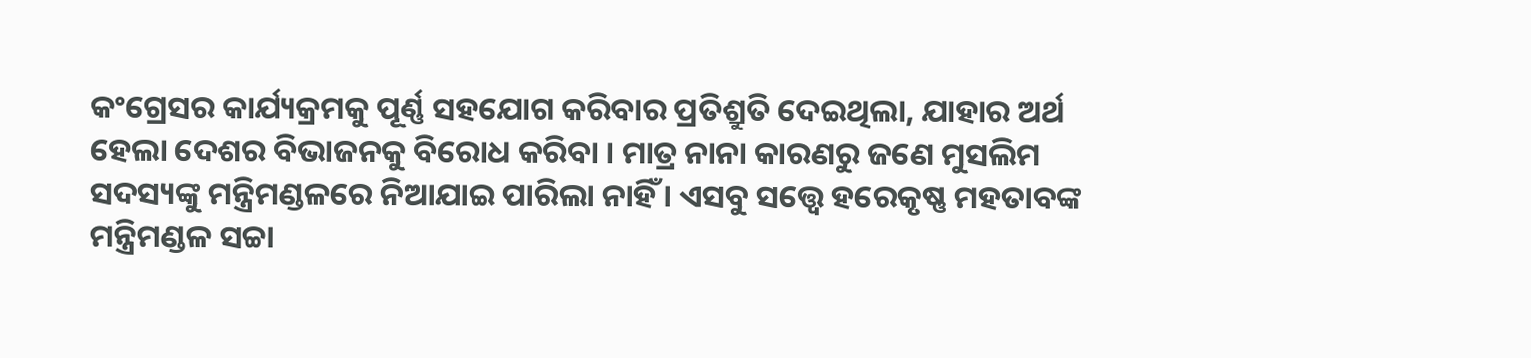କଂଗ୍ରେସର କାର୍ଯ୍ୟକ୍ରମକୁ ପୂର୍ଣ୍ଣ ସହଯୋଗ କରିବାର ପ୍ରତିଶ୍ରୁତି ଦେଇଥିଲା, ଯାହାର ଅର୍ଥ ହେଲା ଦେଶର ବିଭାଜନକୁ ବିରୋଧ କରିବା । ମାତ୍ର ନାନା କାରଣରୁ ଜଣେ ମୁସଲିମ ସଦସ୍ୟଙ୍କୁ ମନ୍ତ୍ରିମଣ୍ଡଳରେ ନିଆଯାଇ ପାରିଲା ନାହିଁ । ଏସବୁ ସତ୍ତ୍ୱେ ହରେକୃଷ୍ଣ ମହତାବଙ୍କ ମନ୍ତ୍ରିମଣ୍ଡଳ ସଚ୍ଚା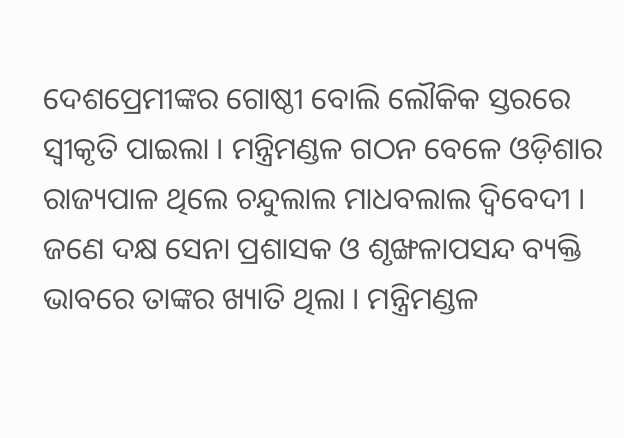ଦେଶପ୍ରେମୀଙ୍କର ଗୋଷ୍ଠୀ ବୋଲି ଲୌକିକ ସ୍ତରରେ ସ୍ୱୀକୃତି ପାଇଲା । ମନ୍ତ୍ରିମଣ୍ଡଳ ଗଠନ ବେଳେ ଓଡ଼ିଶାର ରାଜ୍ୟପାଳ ଥିଲେ ଚନ୍ଦୁଲାଲ ମାଧବଲାଲ ଦ୍ୱିବେଦୀ । ଜଣେ ଦକ୍ଷ ସେନା ପ୍ରଶାସକ ଓ ଶୃଙ୍ଖଳାପସନ୍ଦ ବ୍ୟକ୍ତି ଭାବରେ ତାଙ୍କର ଖ୍ୟାତି ଥିଲା । ମନ୍ତ୍ରିମଣ୍ଡଳ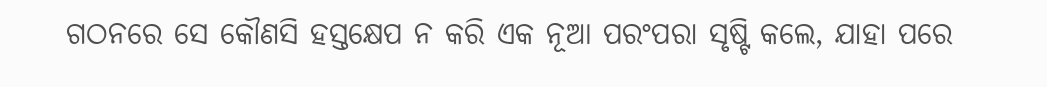ଗଠନରେ ସେ କୌଣସି ହସ୍ତକ୍ଷେପ ନ କରି ଏକ ନୂଆ ପରଂପରା ସୃଷ୍ଟି କଲେ, ଯାହା ପରେ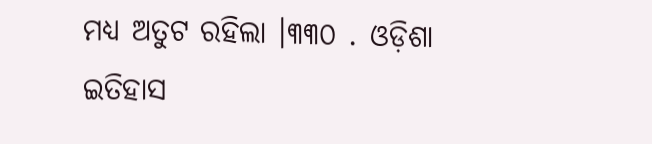ମଧ୍ୟ ଅତୁଟ ରହିଲା ।୩୩୦ . ଓଡ଼ିଶା ଇତିହାସ